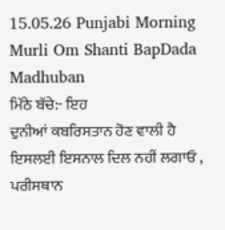15.05.26 Punjabi Morning Murli Om Shanti BapDada Madhuban
ਮਿੱਠੇ ਬੱਚੇ:- ਇਹ
ਦੁਨੀਆਂ ਕਬਰਿਸਤਾਨ ਹੋਣ ਵਾਲੀ ਹੈ ਇਸਲਈ ਇਸਨਾਲ ਦਿਲ ਨਹੀਂ ਲਗਾਓ , ਪਰੀਸਥਾਨ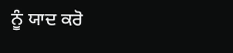ਨੂੰ ਯਾਦ ਕਰੋ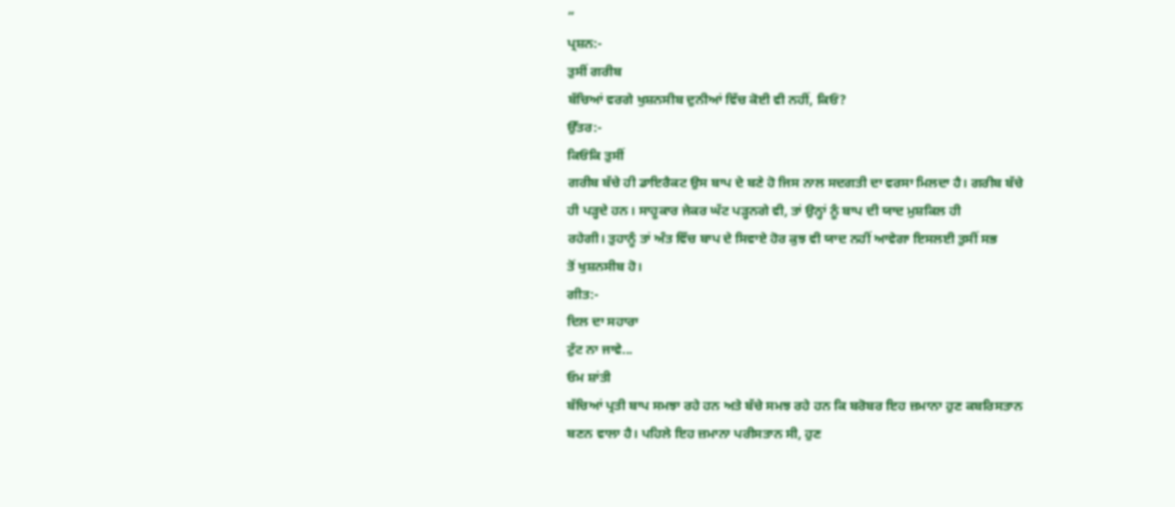”
ਪ੍ਰਸ਼ਨ:-
ਤੁਸੀਂ ਗਰੀਬ
ਬੱਚਿਆਂ ਵਰਗੇ ਖੁਸ਼ਨਸੀਬ ਦੁਨੀਆਂ ਵਿੱਚ ਕੋਈ ਵੀ ਨਹੀਂ, ਕਿਓਂ?
ਉੱਤਰ:-
ਕਿਓਂਕਿ ਤੁਸੀਂ
ਗਰੀਬ ਬੱਚੇ ਹੀ ਡਾਇਰੈਕਟ ਉਸ ਬਾਪ ਦੇ ਬਣੇ ਹੋ ਜਿਸ ਨਾਲ ਸਦਗਤੀ ਦਾ ਵਰਸਾ ਮਿਲਦਾ ਹੈ। ਗਰੀਬ ਬੱਚੇ
ਹੀ ਪੜ੍ਹਦੇ ਹਨ। ਸਾਹੂਕਾਰ ਜੇਕਰ ਘੱਟ ਪੜ੍ਹਨਗੇ ਵੀ, ਤਾਂ ਉਨ੍ਹਾਂ ਨੂੰ ਬਾਪ ਦੀ ਯਾਦ ਮੁਸ਼ਕਿਲ ਹੀ
ਰਹੇਗੀ। ਤੁਹਾਨੂੰ ਤਾਂ ਅੰਤ ਵਿੱਚ ਬਾਪ ਦੇ ਸਿਵਾਏ ਹੋਰ ਕੁਝ ਵੀ ਯਾਦ ਨਹੀਂ ਆਵੇਗਾ ਇਸਲਈ ਤੁਸੀਂ ਸਭ
ਤੋਂ ਖੁਸ਼ਨਸੀਬ ਹੋ।
ਗੀਤ:-
ਦਿਲ ਦਾ ਸਹਾਰਾ
ਟੁੱਟ ਨਾ ਜਾਵੇ...
ਓਮ ਸ਼ਾਂਤੀ
ਬੱਚਿਆਂ ਪ੍ਰਤੀ ਬਾਪ ਸਮਝਾ ਰਹੇ ਹਨ ਅਤੇ ਬੱਚੇ ਸਮਝ ਰਹੇ ਹਨ ਕਿ ਬਰੋਬਰ ਇਹ ਜ਼ਮਾਨਾ ਹੁਣ ਕਬਰਿਸਤਾਨ
ਬਣਨ ਵਾਲਾ ਹੈ। ਪਹਿਲੇ ਇਹ ਜ਼ਮਾਨਾ ਪਰੀਸਤਾਨ ਸੀ, ਹੁਣ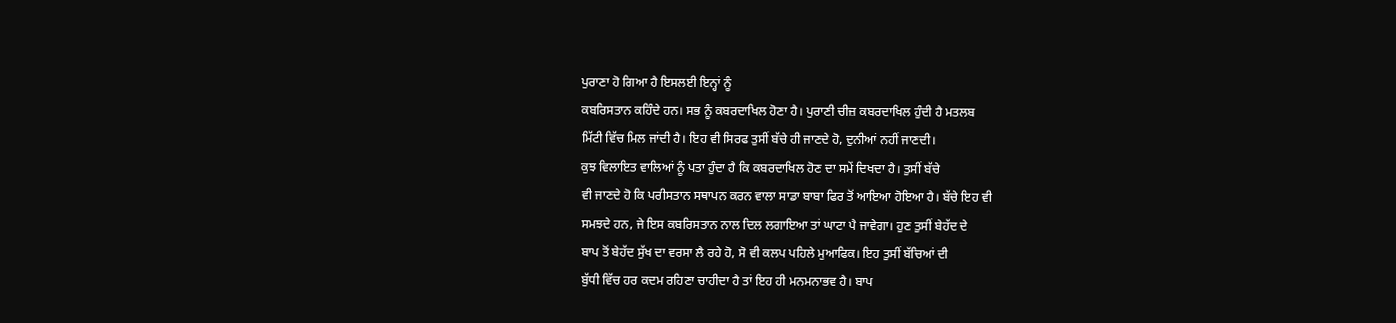ਪੁਰਾਣਾ ਹੋ ਗਿਆ ਹੈ ਇਸਲਈ ਇਨ੍ਹਾਂ ਨੂੰ
ਕਬਰਿਸਤਾਨ ਕਹਿੰਦੇ ਹਨ। ਸਭ ਨੂੰ ਕਬਰਦਾਖਿਲ ਹੋਣਾ ਹੈ। ਪੁਰਾਣੀ ਚੀਜ਼ ਕਬਰਦਾਖਿਲ ਹੁੰਦੀ ਹੈ ਮਤਲਬ
ਮਿੱਟੀ ਵਿੱਚ ਮਿਲ ਜਾਂਦੀ ਹੈ। ਇਹ ਵੀ ਸਿਰਫ ਤੁਸੀਂ ਬੱਚੇ ਹੀ ਜਾਣਦੇ ਹੋ, ਦੁਨੀਆਂ ਨਹੀਂ ਜਾਣਦੀ।
ਕੁਝ ਵਿਲਾਇਤ ਵਾਲਿਆਂ ਨੂੰ ਪਤਾ ਹੁੰਦਾ ਹੈ ਕਿ ਕਬਰਦਾਖਿਲ ਹੋਣ ਦਾ ਸਮੇਂ ਦਿਖਦਾ ਹੈ। ਤੁਸੀਂ ਬੱਚੇ
ਵੀ ਜਾਣਦੇ ਹੋ ਕਿ ਪਰੀਸਤਾਨ ਸਥਾਪਨ ਕਰਨ ਵਾਲਾ ਸਾਡਾ ਬਾਬਾ ਫਿਰ ਤੋਂ ਆਇਆ ਹੋਇਆ ਹੈ। ਬੱਚੇ ਇਹ ਵੀ
ਸਮਝਦੇ ਹਨ, ਜੇ ਇਸ ਕਬਰਿਸਤਾਨ ਨਾਲ ਦਿਲ ਲਗਾਇਆ ਤਾਂ ਘਾਟਾ ਪੈ ਜਾਵੇਗਾ। ਹੁਣ ਤੁਸੀਂ ਬੇਹੱਦ ਦੇ
ਬਾਪ ਤੋਂ ਬੇਹੱਦ ਸੁੱਖ ਦਾ ਵਰਸਾ ਲੈ ਰਹੇ ਹੋ, ਸੋ ਵੀ ਕਲਪ ਪਹਿਲੇ ਮੁਆਫਿਕ। ਇਹ ਤੁਸੀਂ ਬੱਚਿਆਂ ਦੀ
ਬੁੱਧੀ ਵਿੱਚ ਹਰ ਕਦਮ ਰਹਿਣਾ ਚਾਹੀਦਾ ਹੈ ਤਾਂ ਇਹ ਹੀ ਮਨਮਨਾਭਵ ਹੈ। ਬਾਪ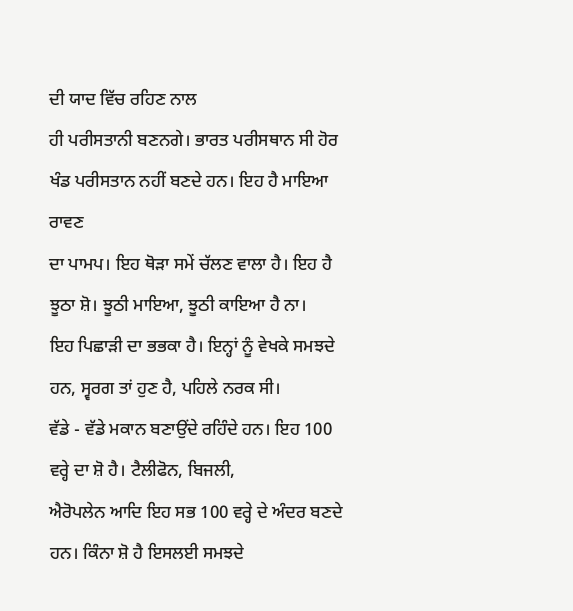ਦੀ ਯਾਦ ਵਿੱਚ ਰਹਿਣ ਨਾਲ
ਹੀ ਪਰੀਸਤਾਨੀ ਬਣਨਗੇ। ਭਾਰਤ ਪਰੀਸਥਾਨ ਸੀ ਹੋਰ ਖੰਡ ਪਰੀਸਤਾਨ ਨਹੀਂ ਬਣਦੇ ਹਨ। ਇਹ ਹੈ ਮਾਇਆ ਰਾਵਣ
ਦਾ ਪਾਮਪ। ਇਹ ਥੋੜਾ ਸਮੇਂ ਚੱਲਣ ਵਾਲਾ ਹੈ। ਇਹ ਹੈ ਝੂਠਾ ਸ਼ੋ। ਝੂਠੀ ਮਾਇਆ, ਝੂਠੀ ਕਾਇਆ ਹੈ ਨਾ।
ਇਹ ਪਿਛਾੜੀ ਦਾ ਭਭਕਾ ਹੈ। ਇਨ੍ਹਾਂ ਨੂੰ ਵੇਖਕੇ ਸਮਝਦੇ ਹਨ, ਸ੍ਵਰਗ ਤਾਂ ਹੁਣ ਹੈ, ਪਹਿਲੇ ਨਰਕ ਸੀ।
ਵੱਡੇ - ਵੱਡੇ ਮਕਾਨ ਬਣਾਉਂਦੇ ਰਹਿੰਦੇ ਹਨ। ਇਹ 100 ਵਰ੍ਹੇ ਦਾ ਸ਼ੋ ਹੈ। ਟੈਲੀਫੋਨ, ਬਿਜਲੀ,
ਐਰੋਪਲੇਨ ਆਦਿ ਇਹ ਸਭ 100 ਵਰ੍ਹੇ ਦੇ ਅੰਦਰ ਬਣਦੇ ਹਨ। ਕਿੰਨਾ ਸ਼ੋ ਹੈ ਇਸਲਈ ਸਮਝਦੇ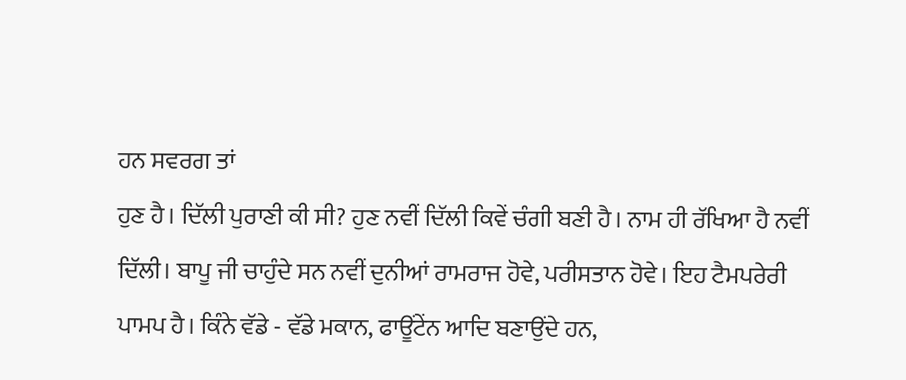ਹਨ ਸਵਰਗ ਤਾਂ
ਹੁਣ ਹੈ। ਦਿੱਲੀ ਪੁਰਾਣੀ ਕੀ ਸੀ? ਹੁਣ ਨਵੀਂ ਦਿੱਲੀ ਕਿਵੇਂ ਚੰਗੀ ਬਣੀ ਹੈ। ਨਾਮ ਹੀ ਰੱਖਿਆ ਹੈ ਨਵੀਂ
ਦਿੱਲੀ। ਬਾਪੂ ਜੀ ਚਾਹੁੰਦੇ ਸਨ ਨਵੀਂ ਦੁਨੀਆਂ ਰਾਮਰਾਜ ਹੋਵੇ, ਪਰੀਸਤਾਨ ਹੋਵੇ। ਇਹ ਟੈਮਪਰੇਰੀ
ਪਾਮਪ ਹੈ। ਕਿੰਨੇ ਵੱਡੇ - ਵੱਡੇ ਮਕਾਨ, ਫਾਊਂਟੇਂਨ ਆਦਿ ਬਣਾਉਂਦੇ ਹਨ,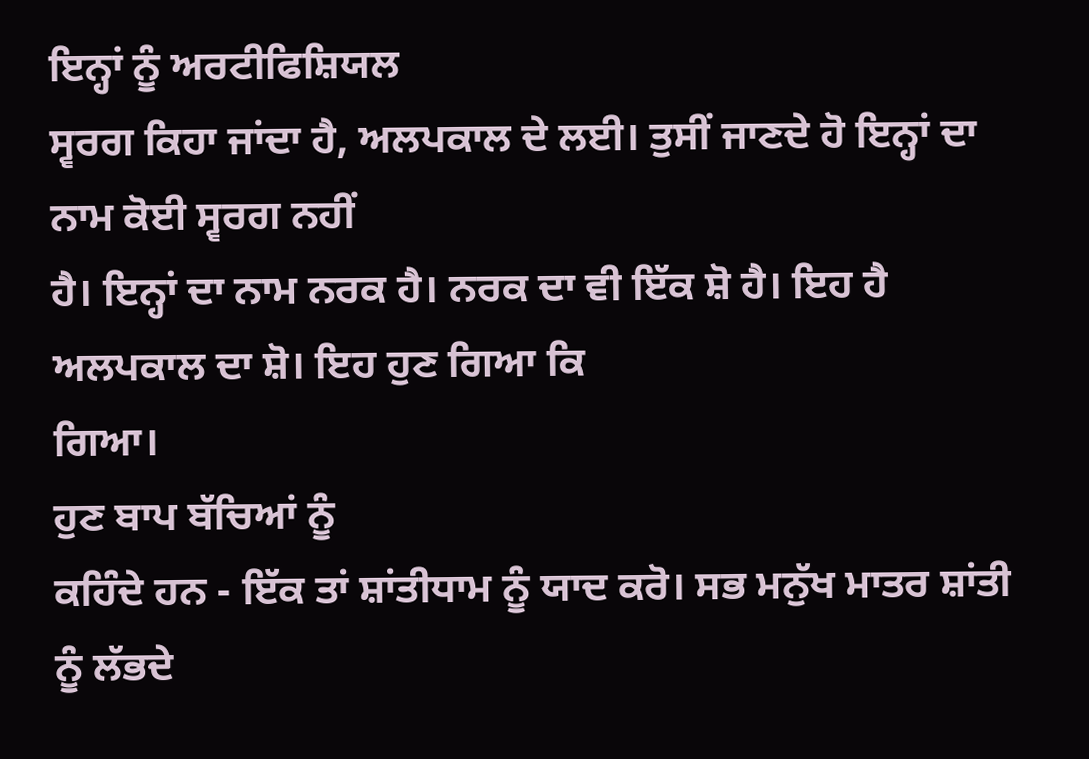ਇਨ੍ਹਾਂ ਨੂੰ ਅਰਟੀਫਿਸ਼ਿਯਲ
ਸ੍ਵਰਗ ਕਿਹਾ ਜਾਂਦਾ ਹੈ, ਅਲਪਕਾਲ ਦੇ ਲਈ। ਤੁਸੀਂ ਜਾਣਦੇ ਹੋ ਇਨ੍ਹਾਂ ਦਾ ਨਾਮ ਕੋਈ ਸ੍ਵਰਗ ਨਹੀਂ
ਹੈ। ਇਨ੍ਹਾਂ ਦਾ ਨਾਮ ਨਰਕ ਹੈ। ਨਰਕ ਦਾ ਵੀ ਇੱਕ ਸ਼ੋ ਹੈ। ਇਹ ਹੈ ਅਲਪਕਾਲ ਦਾ ਸ਼ੋ। ਇਹ ਹੁਣ ਗਿਆ ਕਿ
ਗਿਆ।
ਹੁਣ ਬਾਪ ਬੱਚਿਆਂ ਨੂੰ
ਕਹਿੰਦੇ ਹਨ - ਇੱਕ ਤਾਂ ਸ਼ਾਂਤੀਧਾਮ ਨੂੰ ਯਾਦ ਕਰੋ। ਸਭ ਮਨੁੱਖ ਮਾਤਰ ਸ਼ਾਂਤੀ ਨੂੰ ਲੱਭਦੇ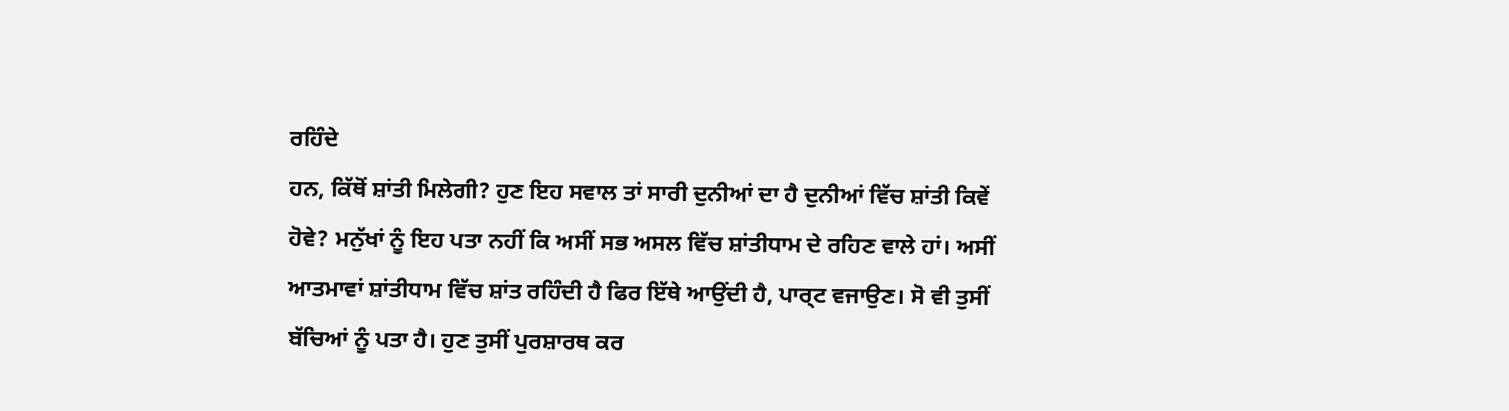ਰਹਿੰਦੇ
ਹਨ, ਕਿੱਥੋਂ ਸ਼ਾਂਤੀ ਮਿਲੇਗੀ? ਹੁਣ ਇਹ ਸਵਾਲ ਤਾਂ ਸਾਰੀ ਦੁਨੀਆਂ ਦਾ ਹੈ ਦੁਨੀਆਂ ਵਿੱਚ ਸ਼ਾਂਤੀ ਕਿਵੇਂ
ਹੋਵੇ? ਮਨੁੱਖਾਂ ਨੂੰ ਇਹ ਪਤਾ ਨਹੀਂ ਕਿ ਅਸੀਂ ਸਭ ਅਸਲ ਵਿੱਚ ਸ਼ਾਂਤੀਧਾਮ ਦੇ ਰਹਿਣ ਵਾਲੇ ਹਾਂ। ਅਸੀਂ
ਆਤਮਾਵਾਂ ਸ਼ਾਂਤੀਧਾਮ ਵਿੱਚ ਸ਼ਾਂਤ ਰਹਿੰਦੀ ਹੈ ਫਿਰ ਇੱਥੇ ਆਉਂਦੀ ਹੈ, ਪਾਰ੍ਟ ਵਜਾਉਣ। ਸੋ ਵੀ ਤੁਸੀਂ
ਬੱਚਿਆਂ ਨੂੰ ਪਤਾ ਹੈ। ਹੁਣ ਤੁਸੀਂ ਪੁਰਸ਼ਾਰਥ ਕਰ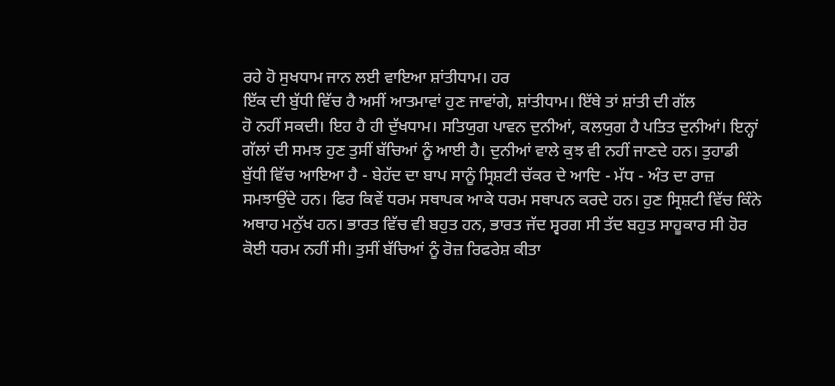ਰਹੇ ਹੋ ਸੁਖਧਾਮ ਜਾਨ ਲਈ ਵਾਇਆ ਸ਼ਾਂਤੀਧਾਮ। ਹਰ
ਇੱਕ ਦੀ ਬੁੱਧੀ ਵਿੱਚ ਹੈ ਅਸੀਂ ਆਤਮਾਵਾਂ ਹੁਣ ਜਾਵਾਂਗੇ, ਸ਼ਾਂਤੀਧਾਮ। ਇੱਥੇ ਤਾਂ ਸ਼ਾਂਤੀ ਦੀ ਗੱਲ
ਹੋ ਨਹੀਂ ਸਕਦੀ। ਇਹ ਹੈ ਹੀ ਦੁੱਖਧਾਮ। ਸਤਿਯੁਗ ਪਾਵਨ ਦੁਨੀਆਂ, ਕਲਯੁਗ ਹੈ ਪਤਿਤ ਦੁਨੀਆਂ। ਇਨ੍ਹਾਂ
ਗੱਲਾਂ ਦੀ ਸਮਝ ਹੁਣ ਤੁਸੀਂ ਬੱਚਿਆਂ ਨੂੰ ਆਈ ਹੈ। ਦੁਨੀਆਂ ਵਾਲੇ ਕੁਝ ਵੀ ਨਹੀਂ ਜਾਣਦੇ ਹਨ। ਤੁਹਾਡੀ
ਬੁੱਧੀ ਵਿੱਚ ਆਇਆ ਹੈ - ਬੇਹੱਦ ਦਾ ਬਾਪ ਸਾਨੂੰ ਸ੍ਰਿਸ਼ਟੀ ਚੱਕਰ ਦੇ ਆਦਿ - ਮੱਧ - ਅੰਤ ਦਾ ਰਾਜ਼
ਸਮਝਾਉਂਦੇ ਹਨ। ਫਿਰ ਕਿਵੇਂ ਧਰਮ ਸਥਾਪਕ ਆਕੇ ਧਰਮ ਸਥਾਪਨ ਕਰਦੇ ਹਨ। ਹੁਣ ਸ੍ਰਿਸ਼ਟੀ ਵਿੱਚ ਕਿੰਨੇ
ਅਥਾਹ ਮਨੁੱਖ ਹਨ। ਭਾਰਤ ਵਿੱਚ ਵੀ ਬਹੁਤ ਹਨ, ਭਾਰਤ ਜੱਦ ਸ੍ਵਰਗ ਸੀ ਤੱਦ ਬਹੁਤ ਸਾਹੂਕਾਰ ਸੀ ਹੋਰ
ਕੋਈ ਧਰਮ ਨਹੀਂ ਸੀ। ਤੁਸੀਂ ਬੱਚਿਆਂ ਨੂੰ ਰੋਜ਼ ਰਿਫਰੇਸ਼ ਕੀਤਾ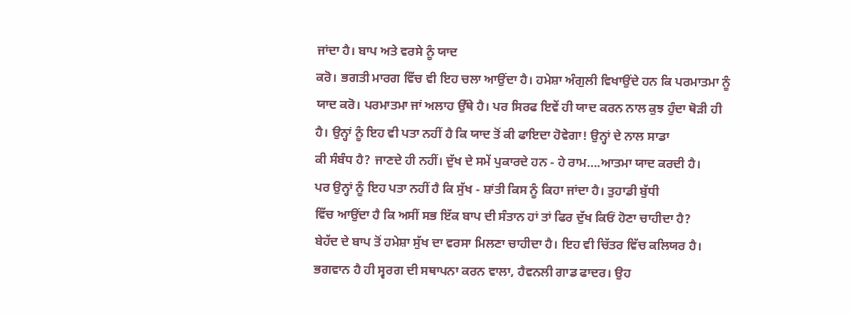ਜਾਂਦਾ ਹੈ। ਬਾਪ ਅਤੇ ਵਰਸੇ ਨੂੰ ਯਾਦ
ਕਰੋ। ਭਗਤੀ ਮਾਰਗ ਵਿੱਚ ਵੀ ਇਹ ਚਲਾ ਆਉਂਦਾ ਹੈ। ਹਮੇਸ਼ਾ ਅੰਗੁਲੀ ਵਿਖਾਉਂਦੇ ਹਨ ਕਿ ਪਰਮਾਤਮਾ ਨੂੰ
ਯਾਦ ਕਰੋ। ਪਰਮਾਤਮਾ ਜਾਂ ਅਲਾਹ ਉੱਥੇ ਹੈ। ਪਰ ਸਿਰਫ ਇਵੇਂ ਹੀ ਯਾਦ ਕਰਨ ਨਾਲ ਕੁਝ ਹੁੰਦਾ ਥੋੜੀ ਹੀ
ਹੈ। ਉਨ੍ਹਾਂ ਨੂੰ ਇਹ ਵੀ ਪਤਾ ਨਹੀਂ ਹੈ ਕਿ ਯਾਦ ਤੋਂ ਕੀ ਫਾਇਦਾ ਹੋਵੇਗਾ! ਉਨ੍ਹਾਂ ਦੇ ਨਾਲ ਸਾਡਾ
ਕੀ ਸੰਬੰਧ ਹੈ? ਜਾਣਦੇ ਹੀ ਨਹੀਂ। ਦੁੱਖ ਦੇ ਸਮੇਂ ਪੁਕਾਰਦੇ ਹਨ - ਹੇ ਰਾਮ….ਆਤਮਾ ਯਾਦ ਕਰਦੀ ਹੈ।
ਪਰ ਉਨ੍ਹਾਂ ਨੂੰ ਇਹ ਪਤਾ ਨਹੀਂ ਹੈ ਕਿ ਸੁੱਖ - ਸ਼ਾਂਤੀ ਕਿਸ ਨੂੰ ਕਿਹਾ ਜਾਂਦਾ ਹੈ। ਤੁਹਾਡੀ ਬੁੱਧੀ
ਵਿੱਚ ਆਉਂਦਾ ਹੈ ਕਿ ਅਸੀਂ ਸਭ ਇੱਕ ਬਾਪ ਦੀ ਸੰਤਾਨ ਹਾਂ ਤਾਂ ਫਿਰ ਦੁੱਖ ਕਿਓਂ ਹੋਣਾ ਚਾਹੀਦਾ ਹੈ?
ਬੇਹੱਦ ਦੇ ਬਾਪ ਤੋਂ ਹਮੇਸ਼ਾ ਸੁੱਖ ਦਾ ਵਰਸਾ ਮਿਲਣਾ ਚਾਹੀਦਾ ਹੈ। ਇਹ ਵੀ ਚਿੱਤਰ ਵਿੱਚ ਕਲਿਯਰ ਹੈ।
ਭਗਵਾਨ ਹੈ ਹੀ ਸ੍ਵਰਗ ਦੀ ਸਥਾਪਨਾ ਕਰਨ ਵਾਲਾ, ਹੈਵਨਲੀ ਗਾਡ ਫਾਦਰ। ਉਹ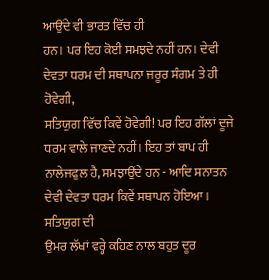ਆਉਂਦੇ ਵੀ ਭਾਰਤ ਵਿੱਚ ਹੀ
ਹਨ। ਪਰ ਇਹ ਕੋਈ ਸਮਝਦੇ ਨਹੀਂ ਹਨ। ਦੇਵੀ ਦੇਵਤਾ ਧਰਮ ਦੀ ਸਥਾਪਨਾ ਜਰੂਰ ਸੰਗਮ ਤੇ ਹੀ ਹੋਵੇਗੀ,
ਸਤਿਯੁਗ ਵਿੱਚ ਕਿਵੇਂ ਹੋਵੇਗੀ! ਪਰ ਇਹ ਗੱਲਾਂ ਦੂਜੇ ਧਰਮ ਵਾਲੇ ਜਾਣਦੇ ਨਹੀਂ। ਇਹ ਤਾਂ ਬਾਪ ਹੀ
ਨਾਲੇਜਫੁਲ ਹੈ, ਸਮਝਾਉਂਦੇ ਹਨ - ਆਦਿ ਸਨਾਤਨ ਦੇਵੀ ਦੇਵਤਾ ਧਰਮ ਕਿਵੇਂ ਸਥਾਪਨ ਹੋਇਆ। ਸਤਿਯੁਗ ਦੀ
ਉਮਰ ਲੱਖਾਂ ਵਰ੍ਹੇ ਕਹਿਣ ਨਾਲ ਬਹੁਤ ਦੂਰ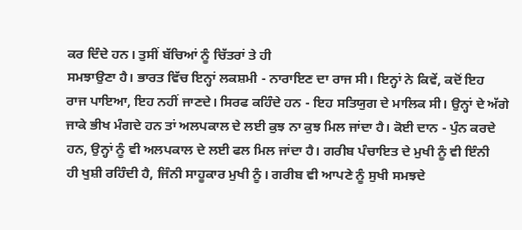ਕਰ ਦਿੰਦੇ ਹਨ। ਤੁਸੀਂ ਬੱਚਿਆਂ ਨੂੰ ਚਿੱਤਰਾਂ ਤੇ ਹੀ
ਸਮਝਾਉਣਾ ਹੈ। ਭਾਰਤ ਵਿੱਚ ਇਨ੍ਹਾਂ ਲਕਸ਼ਮੀ - ਨਾਰਾਇਣ ਦਾ ਰਾਜ ਸੀ। ਇਨ੍ਹਾਂ ਨੇ ਕਿਵੇਂ, ਕਦੋਂ ਇਹ
ਰਾਜ ਪਾਇਆ, ਇਹ ਨਹੀਂ ਜਾਣਦੇ। ਸਿਰਫ ਕਹਿੰਦੇ ਹਨ - ਇਹ ਸਤਿਯੁਗ ਦੇ ਮਾਲਿਕ ਸੀ। ਉਨ੍ਹਾਂ ਦੇ ਅੱਗੇ
ਜਾਕੇ ਭੀਖ ਮੰਗਦੇ ਹਨ ਤਾਂ ਅਲਪਕਾਲ ਦੇ ਲਈ ਕੁਝ ਨਾ ਕੁਝ ਮਿਲ ਜਾਂਦਾ ਹੈ। ਕੋਈ ਦਾਨ - ਪੁੰਨ ਕਰਦੇ
ਹਨ, ਉਨ੍ਹਾਂ ਨੂੰ ਵੀ ਅਲਪਕਾਲ ਦੇ ਲਈ ਫਲ ਮਿਲ ਜਾਂਦਾ ਹੈ। ਗਰੀਬ ਪੰਚਾਇਤ ਦੇ ਮੁਖੀ ਨੂੰ ਵੀ ਇੰਨੀ
ਹੀ ਖੁਸ਼ੀ ਰਹਿੰਦੀ ਹੈ, ਜਿੰਨੀ ਸਾਹੂਕਾਰ ਮੁਖੀ ਨੂੰ। ਗਰੀਬ ਵੀ ਆਪਣੇ ਨੂੰ ਸੁਖੀ ਸਮਝਦੇ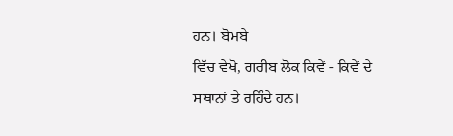ਹਨ। ਬੋਮਬੇ
ਵਿੱਚ ਵੇਖੋ, ਗਰੀਬ ਲੋਕ ਕਿਵੇਂ - ਕਿਵੇਂ ਦੇ ਸਥਾਨਾਂ ਤੇ ਰਹਿੰਦੇ ਹਨ।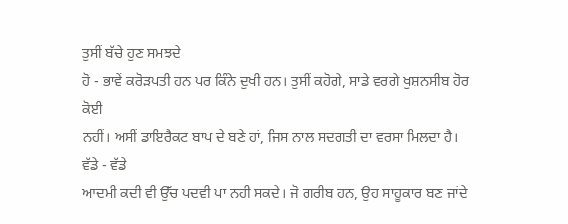ਤੁਸੀਂ ਬੱਚੇ ਹੁਣ ਸਮਝਦੇ
ਹੋ - ਭਾਵੇਂ ਕਰੋੜਪਤੀ ਹਨ ਪਰ ਕਿੰਨੇ ਦੁਖੀ ਹਨ। ਤੁਸੀਂ ਕਹੋਗੇ, ਸਾਡੇ ਵਰਗੇ ਖੁਸ਼ਨਸੀਬ ਹੋਰ ਕੋਈ
ਨਹੀਂ। ਅਸੀਂ ਡਾਇਰੈਕਟ ਬਾਪ ਦੇ ਬਣੇ ਹਾਂ, ਜਿਸ ਨਾਲ ਸਦਗਤੀ ਦਾ ਵਰਸਾ ਮਿਲਦਾ ਹੈ। ਵੱਡੇ - ਵੱਡੇ
ਆਦਮੀ ਕਦੀ ਵੀ ਉੱਚ ਪਦਵੀ ਪਾ ਨਹੀ ਸਕਦੇ। ਜੋ ਗਰੀਬ ਹਨ, ਉਹ ਸਾਹੂਕਾਰ ਬਣ ਜਾਂਦੇ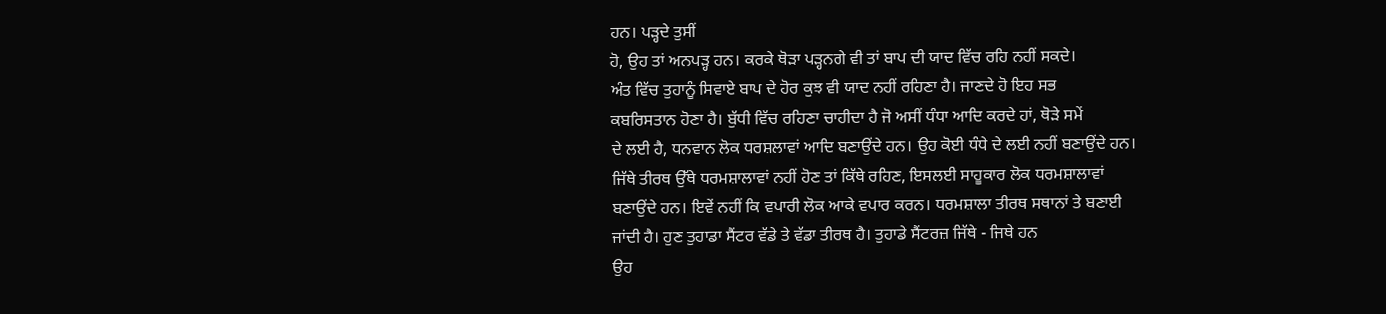ਹਨ। ਪੜ੍ਹਦੇ ਤੁਸੀਂ
ਹੋ, ਉਹ ਤਾਂ ਅਨਪੜ੍ਹ ਹਨ। ਕਰਕੇ ਥੋੜਾ ਪੜ੍ਹਨਗੇ ਵੀ ਤਾਂ ਬਾਪ ਦੀ ਯਾਦ ਵਿੱਚ ਰਹਿ ਨਹੀਂ ਸਕਦੇ।
ਅੰਤ ਵਿੱਚ ਤੁਹਾਨੂੰ ਸਿਵਾਏ ਬਾਪ ਦੇ ਹੋਰ ਕੁਝ ਵੀ ਯਾਦ ਨਹੀਂ ਰਹਿਣਾ ਹੈ। ਜਾਣਦੇ ਹੋ ਇਹ ਸਭ
ਕਬਰਿਸਤਾਨ ਹੋਣਾ ਹੈ। ਬੁੱਧੀ ਵਿੱਚ ਰਹਿਣਾ ਚਾਹੀਦਾ ਹੈ ਜੋ ਅਸੀਂ ਧੰਧਾ ਆਦਿ ਕਰਦੇ ਹਾਂ, ਥੋੜੇ ਸਮੇਂ
ਦੇ ਲਈ ਹੈ, ਧਨਵਾਨ ਲੋਕ ਧਰਸ਼ਲਾਵਾਂ ਆਦਿ ਬਣਾਉਂਦੇ ਹਨ। ਉਹ ਕੋਈ ਧੰਧੇ ਦੇ ਲਈ ਨਹੀਂ ਬਣਾਉਂਦੇ ਹਨ।
ਜਿੱਥੇ ਤੀਰਥ ਉੱਥੇ ਧਰਮਸ਼ਾਲਾਵਾਂ ਨਹੀਂ ਹੋਣ ਤਾਂ ਕਿੱਥੇ ਰਹਿਣ, ਇਸਲਈ ਸਾਹੂਕਾਰ ਲੋਕ ਧਰਮਸ਼ਾਲਾਵਾਂ
ਬਣਾਉਂਦੇ ਹਨ। ਇਵੇਂ ਨਹੀਂ ਕਿ ਵਪਾਰੀ ਲੋਕ ਆਕੇ ਵਪਾਰ ਕਰਨ। ਧਰਮਸ਼ਾਲਾ ਤੀਰਥ ਸਥਾਨਾਂ ਤੇ ਬਣਾਈ
ਜਾਂਦੀ ਹੈ। ਹੁਣ ਤੁਹਾਡਾ ਸੈਂਟਰ ਵੱਡੇ ਤੇ ਵੱਡਾ ਤੀਰਥ ਹੈ। ਤੁਹਾਡੇ ਸੈਂਟਰਜ਼ ਜਿੱਥੇ - ਜਿਥੇ ਹਨ
ਉਹ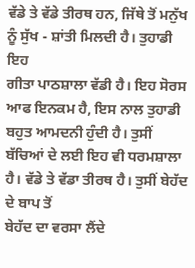ਵੱਡੇ ਤੇ ਵੱਡੇ ਤੀਰਥ ਹਨ, ਜਿੱਥੇ ਤੋਂ ਮਨੁੱਖ ਨੂੰ ਸੁੱਖ - ਸ਼ਾਂਤੀ ਮਿਲਦੀ ਹੈ। ਤੁਹਾਡੀ ਇਹ
ਗੀਤਾ ਪਾਠਸ਼ਾਲਾ ਵੱਡੀ ਹੈ। ਇਹ ਸੋਰਸ ਆਫ ਇਨਕਮ ਹੈ, ਇਸ ਨਾਲ ਤੁਹਾਡੀ ਬਹੁਤ ਆਮਦਨੀ ਹੁੰਦੀ ਹੈ। ਤੁਸੀਂ
ਬੱਚਿਆਂ ਦੇ ਲਈ ਇਹ ਵੀ ਧਰਮਸ਼ਾਲਾ ਹੈ। ਵੱਡੇ ਤੇ ਵੱਡਾ ਤੀਰਥ ਹੈ। ਤੁਸੀਂ ਬੇਹੱਦ ਦੇ ਬਾਪ ਤੋਂ
ਬੇਹੱਦ ਦਾ ਵਰਸਾ ਲੈਂਦੇ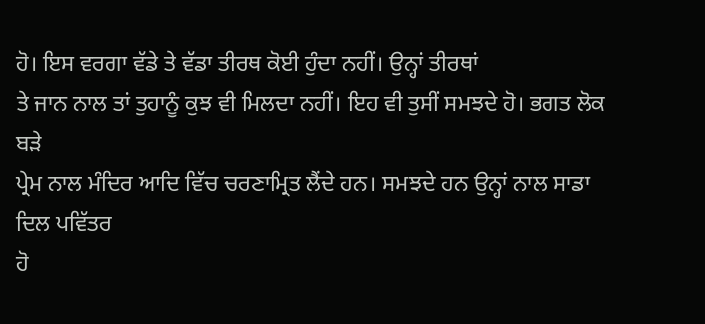ਹੋ। ਇਸ ਵਰਗਾ ਵੱਡੇ ਤੇ ਵੱਡਾ ਤੀਰਥ ਕੋਈ ਹੁੰਦਾ ਨਹੀਂ। ਉਨ੍ਹਾਂ ਤੀਰਥਾਂ
ਤੇ ਜਾਨ ਨਾਲ ਤਾਂ ਤੁਹਾਨੂੰ ਕੁਝ ਵੀ ਮਿਲਦਾ ਨਹੀਂ। ਇਹ ਵੀ ਤੁਸੀਂ ਸਮਝਦੇ ਹੋ। ਭਗਤ ਲੋਕ ਬੜੇ
ਪ੍ਰੇਮ ਨਾਲ ਮੰਦਿਰ ਆਦਿ ਵਿੱਚ ਚਰਣਾਮ੍ਰਿਤ ਲੈਂਦੇ ਹਨ। ਸਮਝਦੇ ਹਨ ਉਨ੍ਹਾਂ ਨਾਲ ਸਾਡਾ ਦਿਲ ਪਵਿੱਤਰ
ਹੋ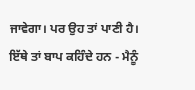ਜਾਵੇਗਾ। ਪਰ ਉਹ ਤਾਂ ਪਾਣੀ ਹੈ। ਇੱਥੇ ਤਾਂ ਬਾਪ ਕਹਿੰਦੇ ਹਨ - ਮੈਨੂੰ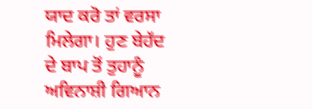ਯਾਦ ਕਰੋ ਤਾਂ ਵਰਸਾ
ਮਿਲੇਗਾ। ਹੁਣ ਬੇਹੱਦ ਦੇ ਬਾਪ ਤੋਂ ਤੁਹਾਨੂੰ ਅਵਿਨਾਸ਼ੀ ਗਿਆਨ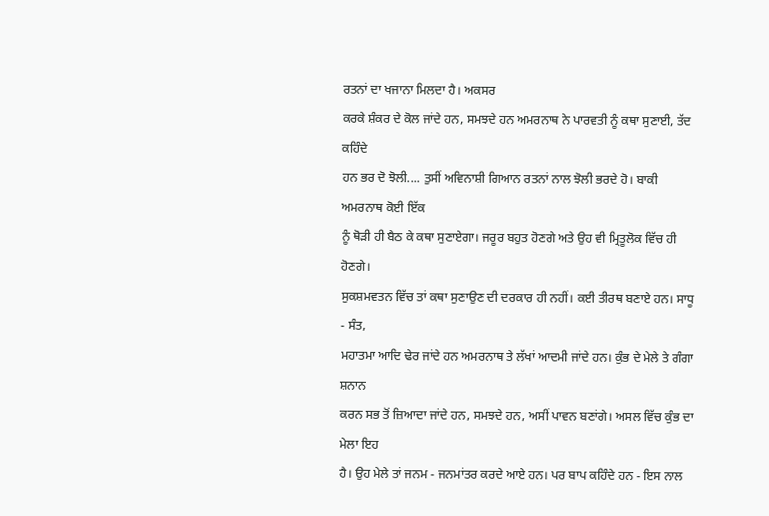ਰਤਨਾਂ ਦਾ ਖਜਾਨਾ ਮਿਲਦਾ ਹੈ। ਅਕਸਰ
ਕਰਕੇ ਸ਼ੰਕਰ ਦੇ ਕੋਲ ਜਾਂਦੇ ਹਨ, ਸਮਝਦੇ ਹਨ ਅਮਰਨਾਥ ਨੇ ਪਾਰਵਤੀ ਨੂੰ ਕਥਾ ਸੁਣਾਈ, ਤੱਦ ਕਹਿੰਦੇ
ਹਨ ਭਰ ਦੋ ਝੋਲੀ.... ਤੁਸੀਂ ਅਵਿਨਾਸ਼ੀ ਗਿਆਨ ਰਤਨਾਂ ਨਾਲ ਝੋਲੀ ਭਰਦੇ ਹੋ। ਬਾਕੀ ਅਮਰਨਾਥ ਕੋਈ ਇੱਕ
ਨੂੰ ਥੋੜੀ ਹੀ ਬੈਠ ਕੇ ਕਥਾ ਸੁਣਾਏਗਾ। ਜਰੂਰ ਬਹੁਤ ਹੋਣਗੇ ਅਤੇ ਉਹ ਵੀ ਮ੍ਰਿਤੂਲੋਕ ਵਿੱਚ ਹੀ ਹੋਣਗੇ।
ਸੁਕਸ਼ਮਵਤਨ ਵਿੱਚ ਤਾਂ ਕਥਾ ਸੁਣਾਉਣ ਦੀ ਦਰਕਾਰ ਹੀ ਨਹੀਂ। ਕਈ ਤੀਰਥ ਬਣਾਏ ਹਨ। ਸਾਧੂ - ਸੰਤ,
ਮਹਾਤਮਾ ਆਦਿ ਢੇਰ ਜਾਂਦੇ ਹਨ ਅਮਰਨਾਥ ਤੇ ਲੱਖਾਂ ਆਦਮੀ ਜਾਂਦੇ ਹਨ। ਕੁੰਭ ਦੇ ਮੇਲੇ ਤੇ ਗੰਗਾ ਸ਼ਨਾਨ
ਕਰਨ ਸਭ ਤੋਂ ਜ਼ਿਆਦਾ ਜਾਂਦੇ ਹਨ, ਸਮਝਦੇ ਹਨ, ਅਸੀਂ ਪਾਵਨ ਬਣਾਂਗੇ। ਅਸਲ ਵਿੱਚ ਕੁੰਭ ਦਾ ਮੇਲਾ ਇਹ
ਹੈ। ਉਹ ਮੇਲੇ ਤਾਂ ਜਨਮ - ਜਨਮਾਂਤਰ ਕਰਦੇ ਆਏ ਹਨ। ਪਰ ਬਾਪ ਕਹਿੰਦੇ ਹਨ - ਇਸ ਨਾਲ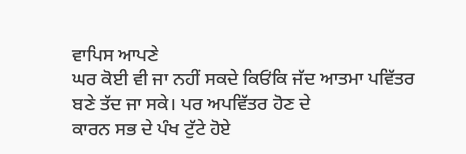ਵਾਪਿਸ ਆਪਣੇ
ਘਰ ਕੋਈ ਵੀ ਜਾ ਨਹੀਂ ਸਕਦੇ ਕਿਓਂਕਿ ਜੱਦ ਆਤਮਾ ਪਵਿੱਤਰ ਬਣੇ ਤੱਦ ਜਾ ਸਕੇ। ਪਰ ਅਪਵਿੱਤਰ ਹੋਣ ਦੇ
ਕਾਰਨ ਸਭ ਦੇ ਪੰਖ ਟੁੱਟੇ ਹੋਏ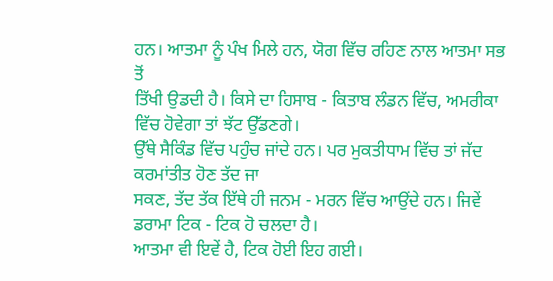ਹਨ। ਆਤਮਾ ਨੂੰ ਪੰਖ ਮਿਲੇ ਹਨ, ਯੋਗ ਵਿੱਚ ਰਹਿਣ ਨਾਲ ਆਤਮਾ ਸਭ ਤੋਂ
ਤਿੱਖੀ ਉਡਦੀ ਹੈ। ਕਿਸੇ ਦਾ ਹਿਸਾਬ - ਕਿਤਾਬ ਲੰਡਨ ਵਿੱਚ, ਅਮਰੀਕਾ ਵਿੱਚ ਹੋਵੇਗਾ ਤਾਂ ਝੱਟ ਉੱਡਣਗੇ।
ਉੱਥੇ ਸੈਕਿੰਡ ਵਿੱਚ ਪਹੁੰਚ ਜਾਂਦੇ ਹਨ। ਪਰ ਮੁਕਤੀਧਾਮ ਵਿੱਚ ਤਾਂ ਜੱਦ ਕਰਮਾਂਤੀਤ ਹੋਣ ਤੱਦ ਜਾ
ਸਕਣ, ਤੱਦ ਤੱਕ ਇੱਥੇ ਹੀ ਜਨਮ - ਮਰਨ ਵਿੱਚ ਆਉਂਦੇ ਹਨ। ਜਿਵੇਂ ਡਰਾਮਾ ਟਿਕ - ਟਿਕ ਹੋ ਚਲਦਾ ਹੈ।
ਆਤਮਾ ਵੀ ਇਵੇਂ ਹੈ, ਟਿਕ ਹੋਈ ਇਹ ਗਈ।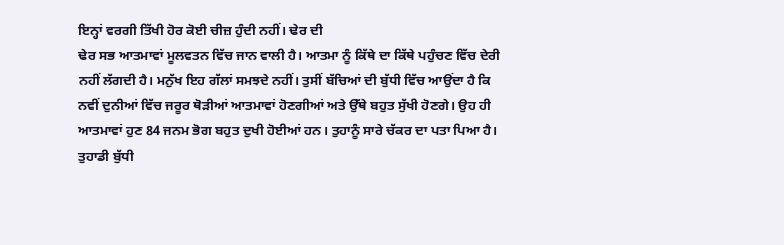ਇਨ੍ਹਾਂ ਵਰਗੀ ਤਿੱਖੀ ਹੋਰ ਕੋਈ ਚੀਜ਼ ਹੁੰਦੀ ਨਹੀਂ। ਢੇਰ ਦੀ
ਢੇਰ ਸਭ ਆਤਮਾਵਾਂ ਮੂਲਵਤਨ ਵਿੱਚ ਜਾਨ ਵਾਲੀ ਹੈ। ਆਤਮਾ ਨੂੰ ਕਿੱਥੇ ਦਾ ਕਿੱਥੇ ਪਹੁੰਚਣ ਵਿੱਚ ਦੇਰੀ
ਨਹੀਂ ਲੱਗਦੀ ਹੈ। ਮਨੁੱਖ ਇਹ ਗੱਲਾਂ ਸਮਝਦੇ ਨਹੀਂ। ਤੁਸੀਂ ਬੱਚਿਆਂ ਦੀ ਬੁੱਧੀ ਵਿੱਚ ਆਉਂਦਾ ਹੈ ਕਿ
ਨਵੀਂ ਦੁਨੀਆਂ ਵਿੱਚ ਜਰੂਰ ਥੋੜੀਆਂ ਆਤਮਾਵਾਂ ਹੋਣਗੀਆਂ ਅਤੇ ਉੱਥੇ ਬਹੁਤ ਸੁੱਖੀ ਹੋਣਗੇ। ਉਹ ਹੀ
ਆਤਮਾਵਾਂ ਹੁਣ 84 ਜਨਮ ਭੋਗ ਬਹੁਤ ਦੁਖੀ ਹੋਈਆਂ ਹਨ। ਤੁਹਾਨੂੰ ਸਾਰੇ ਚੱਕਰ ਦਾ ਪਤਾ ਪਿਆ ਹੈ।
ਤੁਹਾਡੀ ਬੁੱਧੀ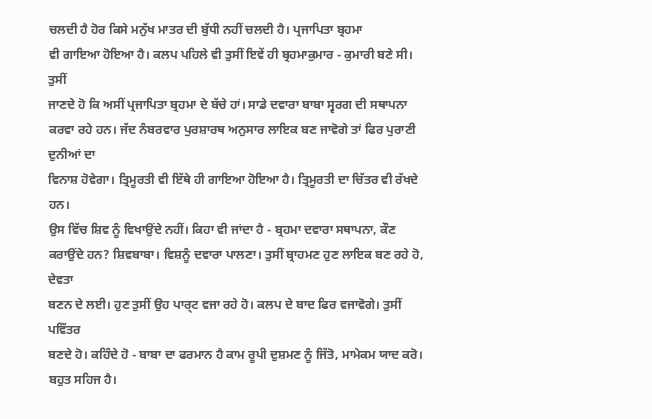ਚਲਦੀ ਹੈ ਹੋਰ ਕਿਸੇ ਮਨੁੱਖ ਮਾਤਰ ਦੀ ਬੁੱਧੀ ਨਹੀਂ ਚਲਦੀ ਹੈ। ਪ੍ਰਜਾਪਿਤਾ ਬ੍ਰਹਮਾ
ਵੀ ਗਾਇਆ ਹੋਇਆ ਹੈ। ਕਲਪ ਪਹਿਲੇ ਵੀ ਤੁਸੀਂ ਇਵੇਂ ਹੀ ਬ੍ਰਹਮਾਕੁਮਾਰ - ਕੁਮਾਰੀ ਬਣੇ ਸੀ। ਤੁਸੀਂ
ਜਾਣਦੇ ਹੋ ਕਿ ਅਸੀਂ ਪ੍ਰਜਾਪਿਤਾ ਬ੍ਰਹਮਾ ਦੇ ਬੱਚੇ ਹਾਂ। ਸਾਡੇ ਦਵਾਰਾ ਬਾਬਾ ਸ੍ਵਰਗ ਦੀ ਸਥਾਪਨਾ
ਕਰਵਾ ਰਹੇ ਹਨ। ਜੱਦ ਨੰਬਰਵਾਰ ਪੁਰਸ਼ਾਰਥ ਅਨੁਸਾਰ ਲਾਇਕ ਬਣ ਜਾਵੋਗੇ ਤਾਂ ਫਿਰ ਪੁਰਾਣੀ ਦੁਨੀਆਂ ਦਾ
ਵਿਨਾਸ਼ ਹੋਵੇਗਾ। ਤ੍ਰਿਮੂਰਤੀ ਵੀ ਇੱਥੇ ਹੀ ਗਾਇਆ ਹੋਇਆ ਹੈ। ਤ੍ਰਿਮੂਰਤੀ ਦਾ ਚਿੱਤਰ ਵੀ ਰੱਖਦੇ ਹਨ।
ਉਸ ਵਿੱਚ ਸ਼ਿਵ ਨੂੰ ਵਿਖਾਉਂਦੇ ਨਹੀਂ। ਕਿਹਾ ਵੀ ਜਾਂਦਾ ਹੈ - ਬ੍ਰਹਮਾ ਦਵਾਰਾ ਸਥਾਪਨਾ, ਕੌਣ
ਕਰਾਉਂਦੇ ਹਨ? ਸ਼ਿਵਬਾਬਾ। ਵਿਸ਼ਨੂੰ ਦਵਾਰਾ ਪਾਲਣਾ। ਤੁਸੀਂ ਬ੍ਰਾਹਮਣ ਹੁਣ ਲਾਇਕ ਬਣ ਰਹੇ ਹੋ, ਦੇਵਤਾ
ਬਣਨ ਦੇ ਲਈ। ਹੁਣ ਤੁਸੀਂ ਉਹ ਪਾਰ੍ਟ ਵਜਾ ਰਹੇ ਹੋ। ਕਲਪ ਦੇ ਬਾਦ ਫਿਰ ਵਜਾਵੋਗੇ। ਤੁਸੀਂ ਪਵਿੱਤਰ
ਬਣਦੇ ਹੋ। ਕਹਿੰਦੇ ਹੋ - ਬਾਬਾ ਦਾ ਫਰਮਾਨ ਹੈ ਕਾਮ ਰੂਪੀ ਦੁਸ਼ਮਣ ਨੂੰ ਜਿੱਤੋ, ਮਾਮੇਕਮ ਯਾਦ ਕਰੋ।
ਬਹੁਤ ਸਹਿਜ ਹੈ।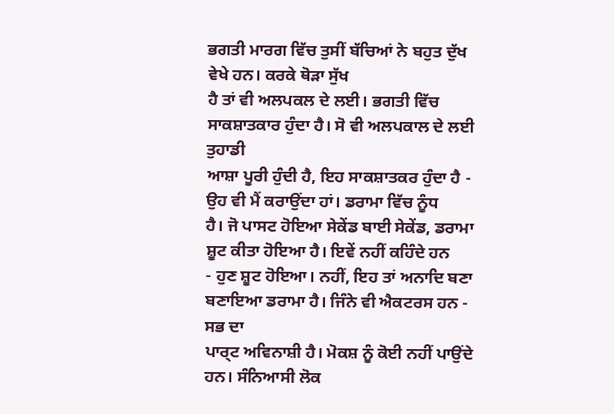ਭਗਤੀ ਮਾਰਗ ਵਿੱਚ ਤੁਸੀਂ ਬੱਚਿਆਂ ਨੇ ਬਹੁਤ ਦੁੱਖ ਵੇਖੇ ਹਨ। ਕਰਕੇ ਥੋੜਾ ਸੁੱਖ
ਹੈ ਤਾਂ ਵੀ ਅਲਪਕਲ ਦੇ ਲਈ। ਭਗਤੀ ਵਿੱਚ ਸਾਕਸ਼ਾਤਕਾਰ ਹੁੰਦਾ ਹੈ। ਸੋ ਵੀ ਅਲਪਕਾਲ ਦੇ ਲਈ ਤੁਹਾਡੀ
ਆਸ਼ਾ ਪੂਰੀ ਹੁੰਦੀ ਹੈ, ਇਹ ਸਾਕਸ਼ਾਤਕਰ ਹੁੰਦਾ ਹੈ - ਉਹ ਵੀ ਮੈਂ ਕਰਾਉਂਦਾ ਹਾਂ। ਡਰਾਮਾ ਵਿੱਚ ਨੂੰਧ
ਹੈ। ਜੋ ਪਾਸਟ ਹੋਇਆ ਸੇਕੇਂਡ ਬਾਈ ਸੇਕੇਂਡ, ਡਰਾਮਾ ਸ਼ੂਟ ਕੀਤਾ ਹੋਇਆ ਹੈ। ਇਵੇਂ ਨਹੀਂ ਕਹਿੰਦੇ ਹਨ
- ਹੁਣ ਸ਼ੂਟ ਹੋਇਆ। ਨਹੀਂ, ਇਹ ਤਾਂ ਅਨਾਦਿ ਬਣਾ ਬਣਾਇਆ ਡਰਾਮਾ ਹੈ। ਜਿੰਨੇ ਵੀ ਐਕਟਰਸ ਹਨ - ਸਭ ਦਾ
ਪਾਰ੍ਟ ਅਵਿਨਾਸ਼ੀ ਹੈ। ਮੋਕਸ਼ ਨੂੰ ਕੋਈ ਨਹੀਂ ਪਾਉਂਦੇ ਹਨ। ਸੰਨਿਆਸੀ ਲੋਕ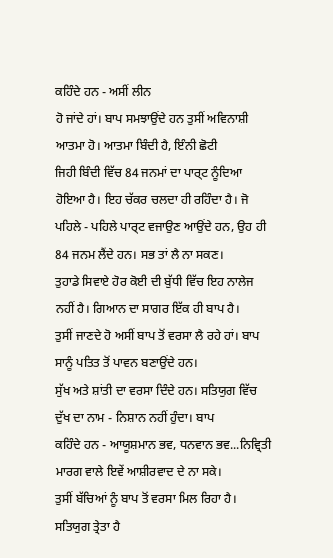ਕਹਿੰਦੇ ਹਨ - ਅਸੀਂ ਲੀਨ
ਹੋ ਜਾਂਦੇ ਹਾਂ। ਬਾਪ ਸਮਝਾਉਂਦੇ ਹਨ ਤੁਸੀਂ ਅਵਿਨਾਸ਼ੀ ਆਤਮਾ ਹੋ। ਆਤਮਾ ਬਿੰਦੀ ਹੈ, ਇੰਨੀ ਛੋਟੀ
ਜਿਹੀ ਬਿੰਦੀ ਵਿੱਚ 84 ਜਨਮਾਂ ਦਾ ਪਾਰ੍ਟ ਨੂੰਦਿਆ ਹੋਇਆ ਹੈ। ਇਹ ਚੱਕਰ ਚਲਦਾ ਹੀ ਰਹਿੰਦਾ ਹੈ। ਜੋ
ਪਹਿਲੇ - ਪਹਿਲੇ ਪਾਰ੍ਟ ਵਜਾਉਣ ਆਉਂਦੇ ਹਨ, ਉਹ ਹੀ 84 ਜਨਮ ਲੈਂਦੇ ਹਨ। ਸਭ ਤਾਂ ਲੈ ਨਾ ਸਕਣ।
ਤੁਹਾਡੇ ਸਿਵਾਏ ਹੋਰ ਕੋਈ ਦੀ ਬੁੱਧੀ ਵਿੱਚ ਇਹ ਨਾਲੇਜ ਨਹੀਂ ਹੈ। ਗਿਆਨ ਦਾ ਸਾਗਰ ਇੱਕ ਹੀ ਬਾਪ ਹੈ।
ਤੁਸੀਂ ਜਾਣਦੇ ਹੋ ਅਸੀਂ ਬਾਪ ਤੋਂ ਵਰਸਾ ਲੈ ਰਹੇ ਹਾਂ। ਬਾਪ ਸਾਨੂੰ ਪਤਿਤ ਤੋਂ ਪਾਵਨ ਬਣਾਉਂਦੇ ਹਨ।
ਸੁੱਖ ਅਤੇ ਸ਼ਾਂਤੀ ਦਾ ਵਰਸਾ ਦਿੰਦੇ ਹਨ। ਸਤਿਯੁਗ ਵਿੱਚ ਦੁੱਖ ਦਾ ਨਾਮ - ਨਿਸ਼ਾਨ ਨਹੀਂ ਹੁੰਦਾ। ਬਾਪ
ਕਹਿੰਦੇ ਹਨ - ਆਯੂਸ਼ਮਾਨ ਭਵ, ਧਨਵਾਨ ਭਵ...ਨਿਵ੍ਰਿਤੀ ਮਾਰਗ ਵਾਲੇ ਇਵੇਂ ਆਸ਼ੀਰਵਾਦ ਦੇ ਨਾ ਸਕੇ।
ਤੁਸੀਂ ਬੱਚਿਆਂ ਨੂੰ ਬਾਪ ਤੋਂ ਵਰਸਾ ਮਿਲ ਰਿਹਾ ਹੈ। ਸਤਿਯੁਗ ਤ੍ਰੇਤਾ ਹੈ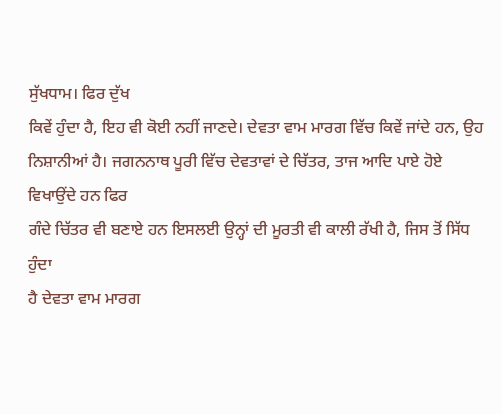ਸੁੱਖਧਾਮ। ਫਿਰ ਦੁੱਖ
ਕਿਵੇਂ ਹੁੰਦਾ ਹੈ, ਇਹ ਵੀ ਕੋਈ ਨਹੀਂ ਜਾਣਦੇ। ਦੇਵਤਾ ਵਾਮ ਮਾਰਗ ਵਿੱਚ ਕਿਵੇਂ ਜਾਂਦੇ ਹਨ, ਉਹ
ਨਿਸ਼ਾਨੀਆਂ ਹੈ। ਜਗਨਨਾਥ ਪੂਰੀ ਵਿੱਚ ਦੇਵਤਾਵਾਂ ਦੇ ਚਿੱਤਰ, ਤਾਜ ਆਦਿ ਪਾਏ ਹੋਏ ਵਿਖਾਉਂਦੇ ਹਨ ਫਿਰ
ਗੰਦੇ ਚਿੱਤਰ ਵੀ ਬਣਾਏ ਹਨ ਇਸਲਈ ਉਨ੍ਹਾਂ ਦੀ ਮੂਰਤੀ ਵੀ ਕਾਲੀ ਰੱਖੀ ਹੈ, ਜਿਸ ਤੋਂ ਸਿੱਧ ਹੁੰਦਾ
ਹੈ ਦੇਵਤਾ ਵਾਮ ਮਾਰਗ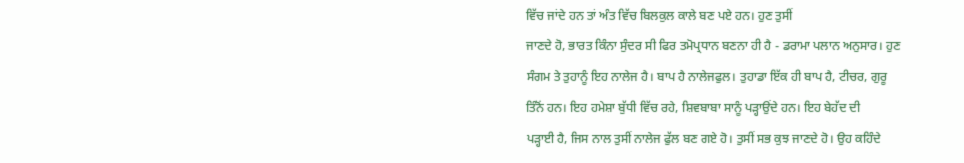ਵਿੱਚ ਜਾਂਦੇ ਹਨ ਤਾਂ ਅੰਤ ਵਿੱਚ ਬਿਲਕੁਲ ਕਾਲੇ ਬਣ ਪਏ ਹਨ। ਹੁਣ ਤੁਸੀਂ
ਜਾਣਦੇ ਹੋ, ਭਾਰਤ ਕਿੰਨਾ ਸੁੰਦਰ ਸੀ ਫਿਰ ਤਮੋਪ੍ਰਧਾਨ ਬਣਨਾ ਹੀ ਹੈ - ਡਰਾਮਾ ਪਲਾਨ ਅਨੁਸਾਰ। ਹੁਣ
ਸੰਗਮ ਤੇ ਤੁਹਾਨੂੰ ਇਹ ਨਾਲੇਜ ਹੈ। ਬਾਪ ਹੈ ਨਾਲੇਜਫੁਲ। ਤੁਹਾਡਾ ਇੱਕ ਹੀ ਬਾਪ ਹੈ, ਟੀਚਰ, ਗੁਰੂ
ਤਿੰਨੋਂ ਹਨ। ਇਹ ਹਮੇਸ਼ਾ ਬੁੱਧੀ ਵਿੱਚ ਰਹੇ, ਸ਼ਿਵਬਾਬਾ ਸਾਨੂੰ ਪੜ੍ਹਾਉਂਦੇ ਹਨ। ਇਹ ਬੇਹੱਦ ਦੀ
ਪੜ੍ਹਾਈ ਹੈ, ਜਿਸ ਨਾਲ ਤੁਸੀਂ ਨਾਲੇਜ ਫੁੱਲ ਬਣ ਗਏ ਹੋ। ਤੁਸੀਂ ਸਭ ਕੁਝ ਜਾਣਦੇ ਹੋ। ਉਹ ਕਹਿੰਦੇ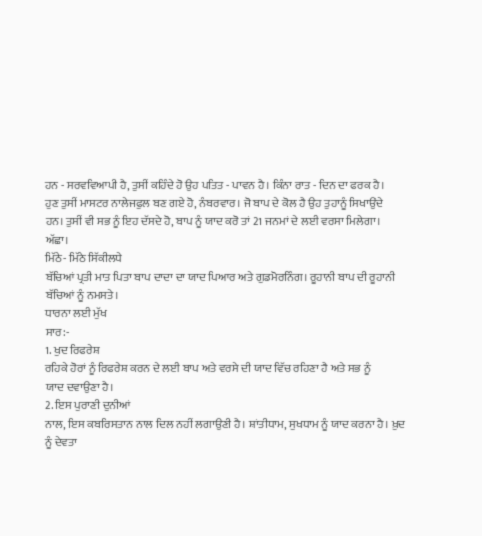ਹਨ - ਸਰਵਵਿਆਪੀ ਹੈ, ਤੁਸੀਂ ਕਹਿੰਦੇ ਹੋ ਉਹ ਪਤਿਤ - ਪਾਵਨ ਹੈ। ਕਿੰਨਾ ਰਾਤ - ਦਿਨ ਦਾ ਫਰਕ ਹੈ।
ਹੁਣ ਤੁਸੀਂ ਮਾਸਟਰ ਨਾਲੇਜਫੁਲ ਬਣ ਗਏ ਹੋ, ਨੰਬਰਵਾਰ। ਜੋ ਬਾਪ ਦੇ ਕੋਲ ਹੈ ਉਹ ਤੁਹਾਨੂੰ ਸਿਖਾਉਂਦੇ
ਹਨ। ਤੁਸੀਂ ਵੀ ਸਭ ਨੂੰ ਇਹ ਦੱਸਦੇ ਹੋ, ਬਾਪ ਨੂੰ ਯਾਦ ਕਰੋ ਤਾਂ 21 ਜਨਮਾਂ ਦੇ ਲਈ ਵਰਸਾ ਮਿਲੇਗਾ।
ਅੱਛਾ।
ਮਿੱਠੇ- ਮਿੱਠੇ ਸਿੱਕੀਲਧੇ
ਬੱਚਿਆਂ ਪ੍ਰਤੀ ਮਾਤ ਪਿਤਾ ਬਾਪ ਦਾਦਾ ਦਾ ਯਾਦ ਪਿਆਰ ਅਤੇ ਗੁਡਮੋਰਨਿੰਗ। ਰੂਹਾਨੀ ਬਾਪ ਦੀ ਰੂਹਾਨੀ
ਬੱਚਿਆਂ ਨੂੰ ਨਮਸਤੇ।
ਧਾਰਨਾ ਲਈ ਮੁੱਖ
ਸਾਰ:-
1. ਖੁਦ ਰਿਫਰੇਸ਼
ਰਹਿਕੇ ਹੋਰਾਂ ਨੂੰ ਰਿਫਰੇਸ਼ ਕਰਨ ਦੇ ਲਈ ਬਾਪ ਅਤੇ ਵਰਸੇ ਦੀ ਯਾਦ ਵਿੱਚ ਰਹਿਣਾ ਹੈ ਅਤੇ ਸਭ ਨੂੰ
ਯਾਦ ਦਵਾਉਣਾ ਹੈ।
2. ਇਸ ਪੁਰਾਣੀ ਦੁਨੀਆਂ
ਨਾਲ, ਇਸ ਕਬਰਿਸਤਾਨ ਨਾਲ ਦਿਲ ਨਹੀਂ ਲਗਾਉਣੀ ਹੈ। ਸ਼ਾਂਤੀਧਾਮ, ਸੁਖਧਾਮ ਨੂੰ ਯਾਦ ਕਰਨਾ ਹੈ। ਖ਼ੁਦ
ਨੂੰ ਦੇਵਤਾ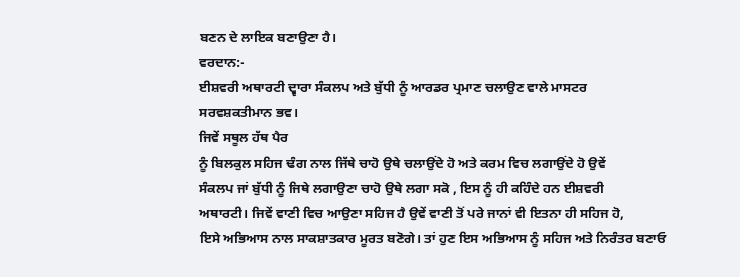ਬਣਨ ਦੇ ਲਾਇਕ ਬਣਾਉਣਾ ਹੈ।
ਵਰਦਾਨ:-
ਈਸ਼ਵਰੀ ਅਥਾਰਟੀ ਦ੍ਵਾਰਾ ਸੰਕਲਪ ਅਤੇ ਬੁੱਧੀ ਨੂੰ ਆਰਡਰ ਪ੍ਰਮਾਣ ਚਲਾਉਣ ਵਾਲੇ ਮਾਸਟਰ
ਸਰਵਸ਼ਕਤੀਮਾਨ ਭਵ।
ਜਿਵੇਂ ਸਥੂਲ ਹੱਥ ਪੈਰ
ਨੂੰ ਬਿਲਕੁਲ ਸਹਿਜ ਢੰਗ ਨਾਲ ਜਿੱਥੇ ਚਾਹੋ ਉਥੇ ਚਲਾਉਂਦੇ ਹੋ ਅਤੇ ਕਰਮ ਵਿਚ ਲਗਾਉਂਦੇ ਹੋ ਉਵੇਂ
ਸੰਕਲਪ ਜਾਂ ਬੁੱਧੀ ਨੂੰ ਜਿਥੇ ਲਗਾਉਣਾ ਚਾਹੋ ਉਥੇ ਲਗਾ ਸਕੋ , ਇਸ ਨੂੰ ਹੀ ਕਹਿੰਦੇ ਹਨ ਈਸ਼ਵਰੀ
ਅਥਾਰਟੀ। ਜਿਵੇਂ ਵਾਣੀ ਵਿਚ ਆਉਣਾ ਸਹਿਜ ਹੈ ਉਵੇਂ ਵਾਣੀ ਤੋਂ ਪਰੇ ਜਾਨਾਂ ਵੀ ਇਤਨਾ ਹੀ ਸਹਿਜ ਹੋ,
ਇਸੇ ਅਭਿਆਸ ਨਾਲ ਸਾਕਸ਼ਾਤਕਾਰ ਮੂਰਤ ਬਣੋਗੇ। ਤਾਂ ਹੁਣ ਇਸ ਅਭਿਆਸ ਨੂੰ ਸਹਿਜ ਅਤੇ ਨਿਰੰਤਰ ਬਣਾਓ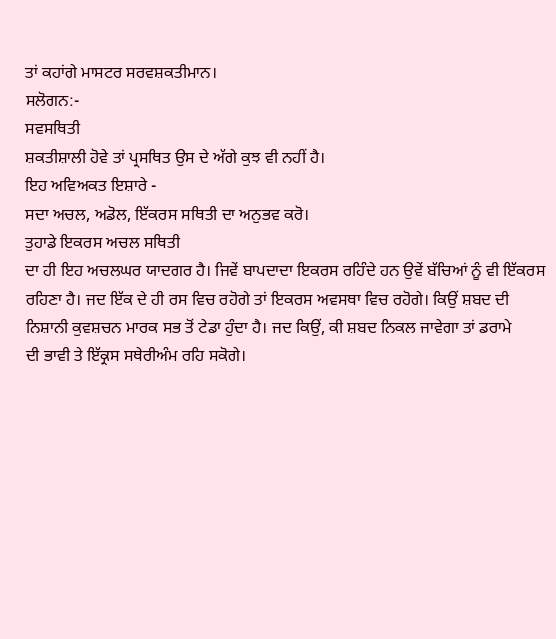ਤਾਂ ਕਹਾਂਗੇ ਮਾਸਟਰ ਸਰਵਸ਼ਕਤੀਮਾਨ।
ਸਲੋਗਨ:-
ਸਵਸਥਿਤੀ
ਸ਼ਕਤੀਸ਼ਾਲੀ ਹੋਵੇ ਤਾਂ ਪ੍ਰਸਥਿਤ ਉਸ ਦੇ ਅੱਗੇ ਕੁਝ ਵੀ ਨਹੀਂ ਹੈ।
ਇਹ ਅਵਿਅਕਤ ਇਸ਼ਾਰੇ -
ਸਦਾ ਅਚਲ, ਅਡੋਲ, ਇੱਕਰਸ ਸਥਿਤੀ ਦਾ ਅਨੁਭਵ ਕਰੋ।
ਤੁਹਾਡੇ ਇਕਰਸ ਅਚਲ ਸਥਿਤੀ
ਦਾ ਹੀ ਇਹ ਅਚਲਘਰ ਯਾਦਗਰ ਹੈ। ਜਿਵੇਂ ਬਾਪਦਾਦਾ ਇਕਰਸ ਰਹਿੰਦੇ ਹਨ ਉਵੇਂ ਬੱਚਿਆਂ ਨੂੰ ਵੀ ਇੱਕਰਸ
ਰਹਿਣਾ ਹੈ। ਜਦ ਇੱਕ ਦੇ ਹੀ ਰਸ ਵਿਚ ਰਹੋਗੇ ਤਾਂ ਇਕਰਸ ਅਵਸਥਾ ਵਿਚ ਰਹੋਗੇ। ਕਿਉਂ ਸ਼ਬਦ ਦੀ
ਨਿਸ਼ਾਨੀ ਕੁਵਸ਼ਚਨ ਮਾਰਕ ਸਭ ਤੋਂ ਟੇਡਾ ਹੁੰਦਾ ਹੈ। ਜਦ ਕਿਉਂ, ਕੀ ਸ਼ਬਦ ਨਿਕਲ ਜਾਵੇਗਾ ਤਾਂ ਡਰਾਮੇ
ਦੀ ਭਾਵੀ ਤੇ ਇੱਕ੍ਰਸ ਸਥੇਰੀਅੰਮ ਰਹਿ ਸਕੋਗੇ।